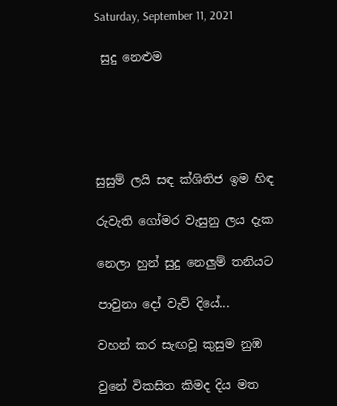Saturday, September 11, 2021

 සුදු නෙළුම





සුසුම් ලයි සඳ ක්ශිතිජ ඉම හිඳ

රුවැති ගෝමර වැසුනු ලය දැක

නෙලා හුන් සුදු නෙලුම් තනියට

පාවුනා දෝ වැව් දියේ...

වහන් කර සැඟවූ කුසුම නුඹ

වුනේ විකසිත කිමද දිය මත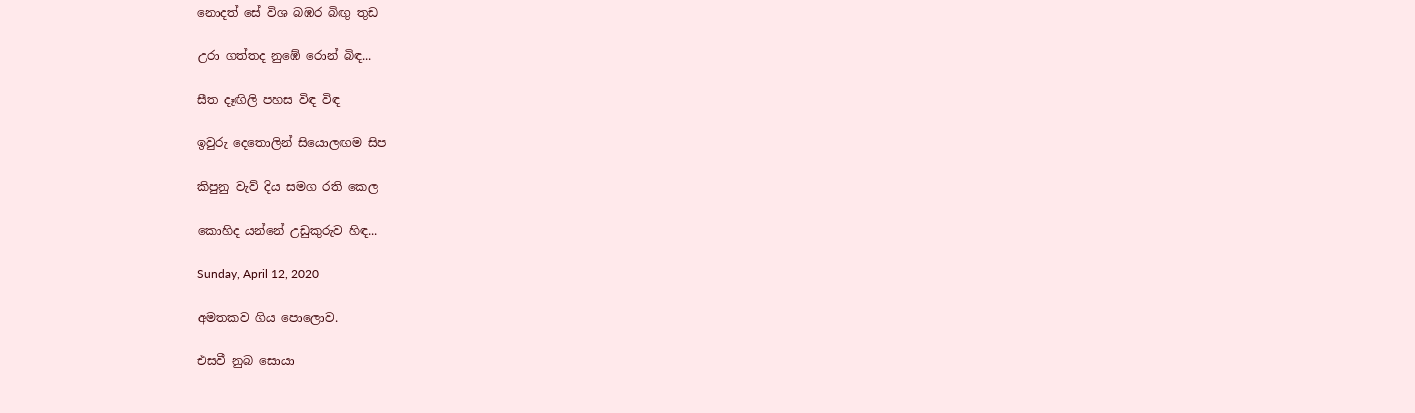නොදත් සේ විශ බඹර බිඟු තුඩ

උරා ගත්තද නුඹේ රොන් බිඳ...

සීත දෑඟිලි පහස විඳ විඳ

ඉවුරු දෙතොලින් සියොලඟම සිප

කිපුනු වැව් දිය සමග රති කෙල

කොහිද යන්නේ උඩුකුරුව හිඳ...

Sunday, April 12, 2020

අමතකව ගිය පොලොව.

එසවී නුබ සොයා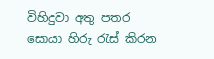විහිදුවා අතු පතර
සොයා හිරු රැස් කිරන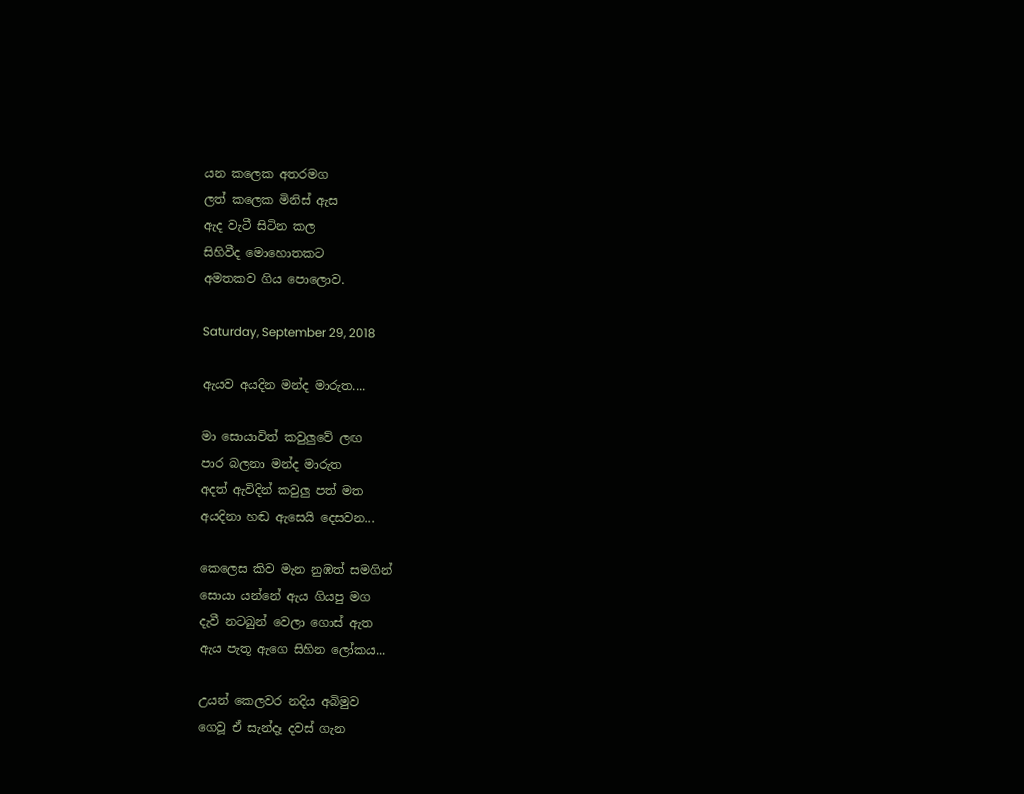යන කලෙක අතරමග
ලත් කලෙක මිනිස් ඇස
ඇද වැටී සිටින කල
සිහිවීද මොහොතකට
අමතකව ගිය පොලොව.

Saturday, September 29, 2018

ඇයව අයදින මන්ද මාරුත....

මා සොයාවිත් කවුලුවේ ලඟ
පාර බලනා මන්ද මාරුත
අදත් ඇවිදින් කවුලු පත් මත
අයදිනා හඬ ඇසෙයි දෙසවන...

කෙලෙස කිව මැන නුඹත් සමගින්
සොයා යන්නේ ඇය ගියපු මග
දැවී නටබුන් වෙලා ගොස් ඇත
ඇය පැතූ ඇගෙ සිහින ලෝකය...

උයන් කෙලවර නදිය අබිමුව
ගෙවූ ඒ සැන්දෑ දවස් ගැන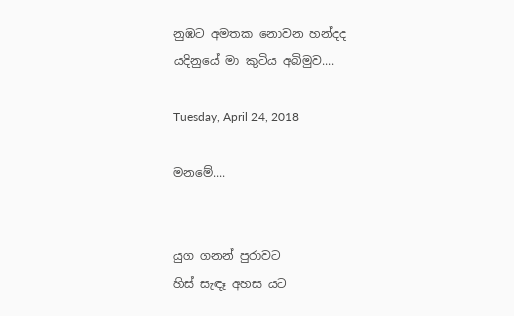නුඹට අමතක නොවන හන්දද
යදිනුයේ මා කුටිය අබිමුව....

Tuesday, April 24, 2018

මනමේ....


යුග ගනන් පුරාවට
හිස් සැඳෑ අහස යට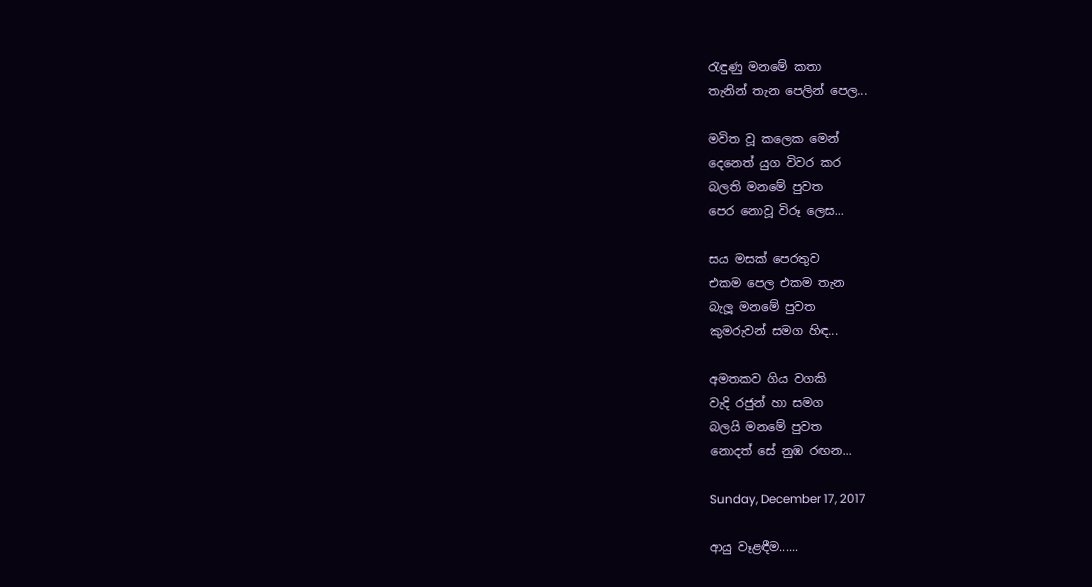රැඳුණු මනමේ කතා
තැනින් තැන පෙලින් පෙල...

මවිත වූ කලෙක මෙන්
දෙනෙත් යුග විවර කර
බලති මනමේ පුවත
පෙර නොවූ විරූ ලෙස...

සය මසක් පෙරතුව
එකම පෙල එකම තැන
බැලූ මනමේ පුවත
කුමරුවන් සමග හිඳ...

අමතකව ගිය වගකි
වැදි රජුන් හා සමග
බලයි මනමේ පුවත
නොදත් සේ නුඹ රඟන...

Sunday, December 17, 2017

ආයු වෑළඳීම......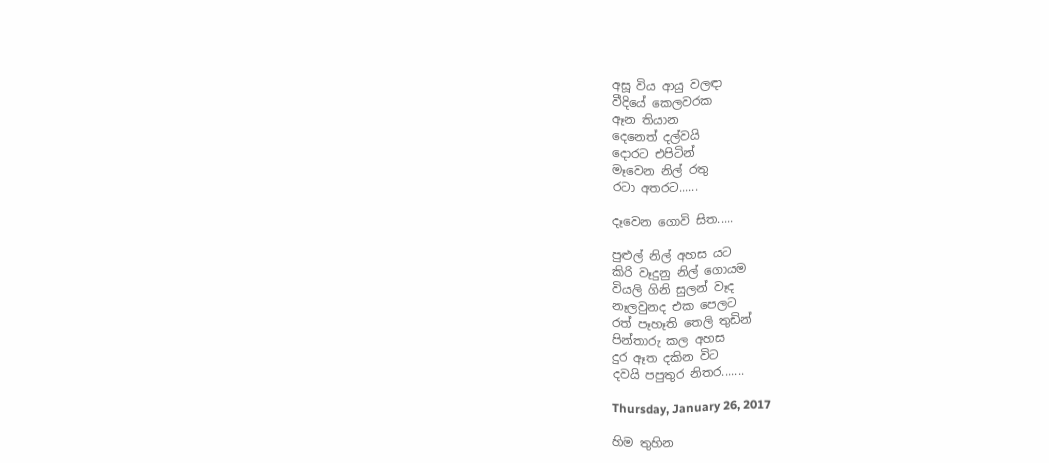අසූ විය ආයු වලඳා
වීදියේ කෙලවරක
ඈන තියාන
දෙනෙත් දල්වයි
දොරට එපිටින්
මෑවෙන නිල් රතු
රටා අතරට......

දෑවෙන ගොවි සිත.....

පුළුල් නිල් අහස යට
කිරි වෑදුනු නිල් ගොයම
වියලි ගිනි සුලන් වෑද
නෑලවුනද එක පෙලට
රත් පෑහෑති තෙලි තුඩින්
පින්තාරු කල අහස
දුර ඈත දකින විට
දවයි පපුතුර නිතර.......

Thursday, January 26, 2017

හිම තුහින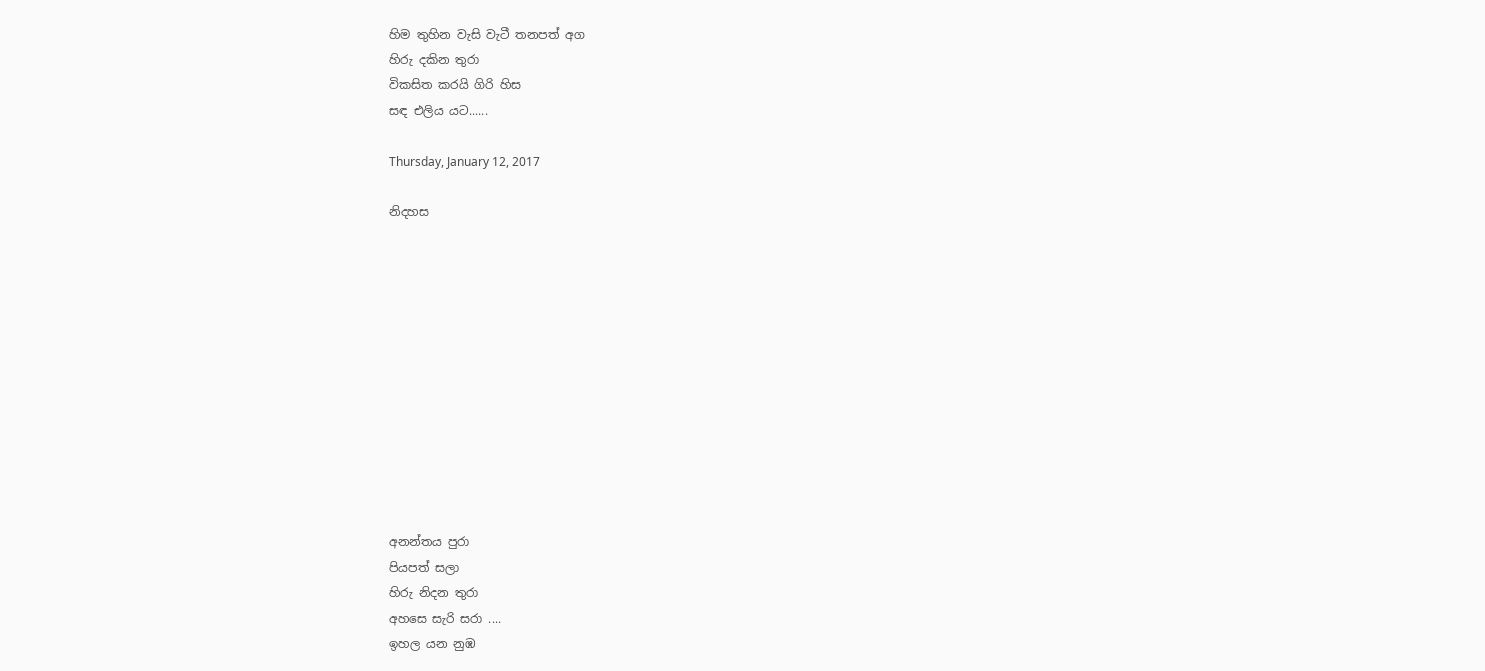හිම තුහින වැසි වැටී තනපත් අග
හිරු දකින තුරා
විකසිත කරයි ගිරි හිස
සඳ එලිය යට......

Thursday, January 12, 2017

නිදහස












අනන්තය පුරා
පියපත් සලා
හිරු නිදන තුරා
අහසෙ සැරි සරා ....
ඉහල යන නුඹ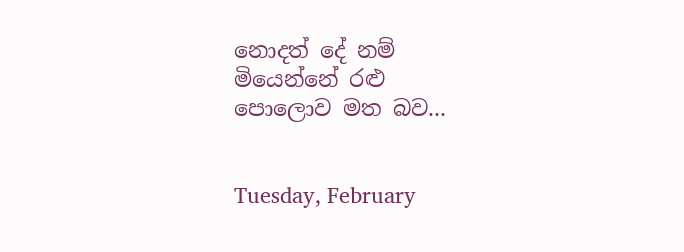නොදත් දේ නම්
මියෙන්නේ රළු
පොලොව මත බව...


Tuesday, February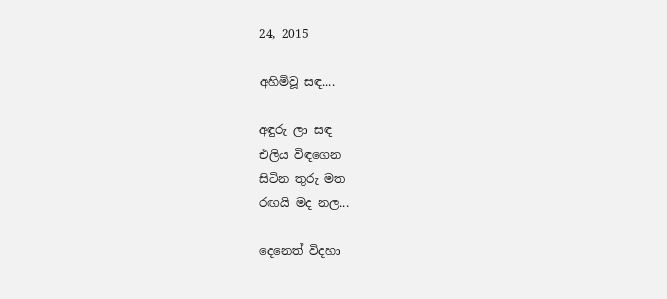24, 2015

අහිමිවූ සඳ....

අඳුරු ලා සඳ
එලිය විඳගෙන
සිටින තුරු මත
රඟයි මද නල...

දෙනෙත් විදහා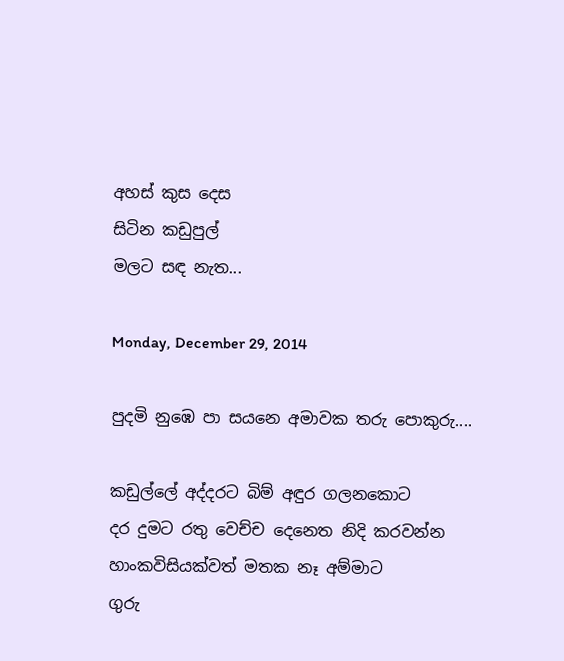අහස් කුස දෙස
සිටින කඩුපුල්
මලට සඳ නැත...

Monday, December 29, 2014

පුදමි නුඹෙ පා සයනෙ අමාවක තරු පොකුරු....

කඩුල්ලේ අද්දරට බිම් අඳුර ගලනකොට
දර දුමට රතු වෙච්ච දෙනෙත නිදි කරවන්න
හාංකවිසියක්වත් මතක නෑ අම්මාට
ගුරු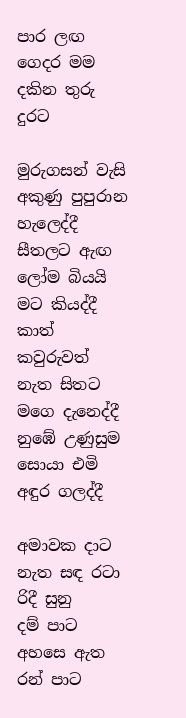පාර ලඟ ගෙදර මම දකින තුරු දුරට

මුරුගසන් වැසි අකුණු පුපුරාන හැලෙද්දී
සීතලට ඇඟ ලෝම බියයි මට කියද්දී
කාත් කවුරුවත් නැත සිතට මගෙ දැනෙද්දී
නුඹේ උණුසුම සොයා එමි අඳුර ගලද්දී

අමාවක දාට නැත සඳ රටා රිදී සුනු
දම් පාට අහසෙ ඇත රන් පාට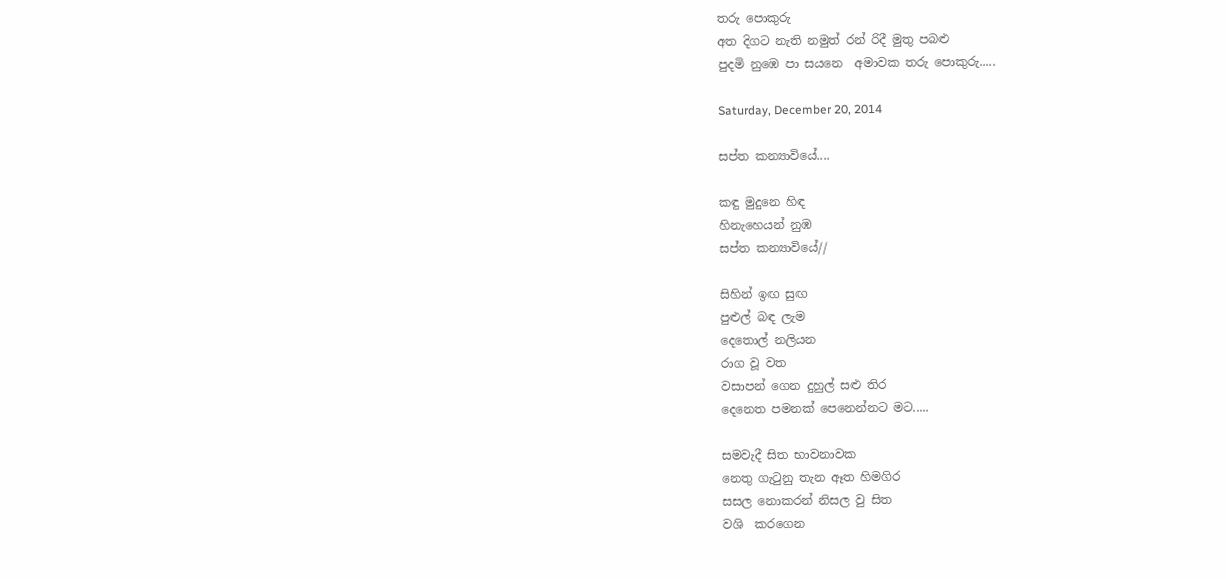තරු පොකුරු
අත දිගට නැති නමුත් රන් රිදී මුතු පබළු
පුදමි නුඹෙ පා සයනෙ  අමාවක තරු පොකුරු.....

Saturday, December 20, 2014

සප්ත කන්‍යාවියේ....

කඳු මුදුනෙ හිඳ
හිනැහෙයන් නුඹ
සප්ත කන්‍යාවියේ//

සිහින් ඉඟ සුඟ
පුළුල් බඳ ලැම
දෙතොල් නලියන
රාග වූ වත
වසාපන් ගෙන දුහුල් සළු තිර
දෙනෙත පමනක් පෙනෙන්නට මට.....

සමවැදී සිත භාවනාවක
නෙතු ගැ‍ටුනු තැන ඈත හිමගිර
සසල නොකරන් නිසල වු සිත
වශි  කරගෙන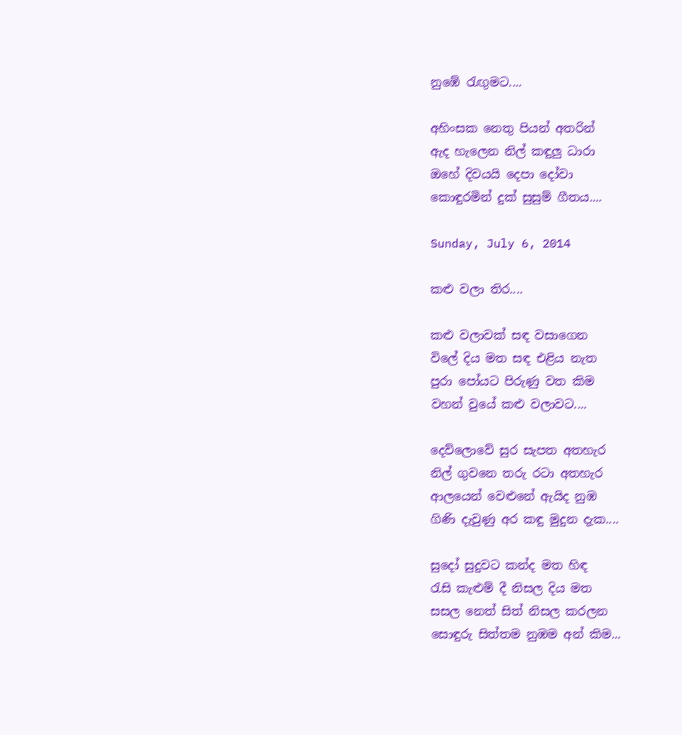නුඹේ ‍රැඟුමට....

අහිංසක නෙතු පියන් අතරින්
ඇද හැලෙන නිල් කඳුලු ධාරා
ඔහේ දිවයයි දෙපා දෝවා
කොඳුරමින් දුක් සුසුම් ගීතය....

Sunday, July 6, 2014

කළු වලා තිර....

කළු වලාවක් සඳ වසාගෙන
විලේ දිය මත සඳ එළිය නැත
පුරා පෝයට පිරුණු වත කිම
වහන් වුයේ කළු වලාවට....

දෙව්ලොවේ සුර සැපත අතහැර
නිල් ගුවනෙ තරු රටා අතහැර
ආලයෙන් වෙළුනේ ඇයිද නුඹ
ගිණි දැවුණු අර කඳු මුදුන දැක....

සුදෝ සුදුවට කන්ද මත හිඳ
රැසි කැළුම් දී නිසල දිය මත
සසල නෙත් සිත් නිසල කරලන
සොඳුරු සිත්තම නුඹම අන් කිම...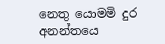නෙතු යොමමි දුර අනන්තයෙ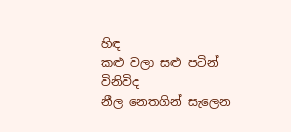හිඳ
කළු වලා සළු පටින් විනිවිද
නීල නෙතගින් සැලෙන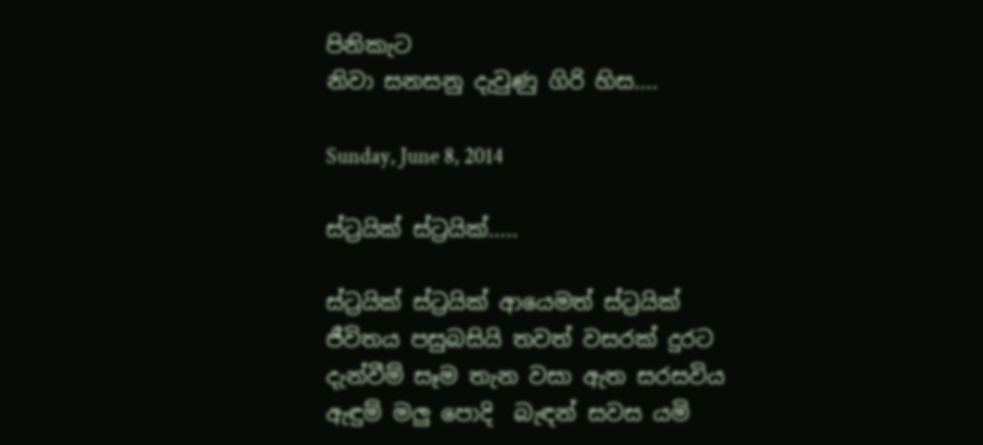පිනිකැට
නිවා සනසනු දැවුණු ගිරි හිස....

Sunday, June 8, 2014

ස්ට්‍රයික් ස්ට්‍රයික්.....

ස්ට්‍රයික් ස්ට්‍රයික් ආයෙමත් ස්ට්‍රයික්
ජීවිතය පසුබසියි තවත් වසරක් දුරට
දැන්වීම් සෑම තැන වසා ඇත සරසවිය
ඇඳුම් මලු පොදි  බැඳන් සවස යමි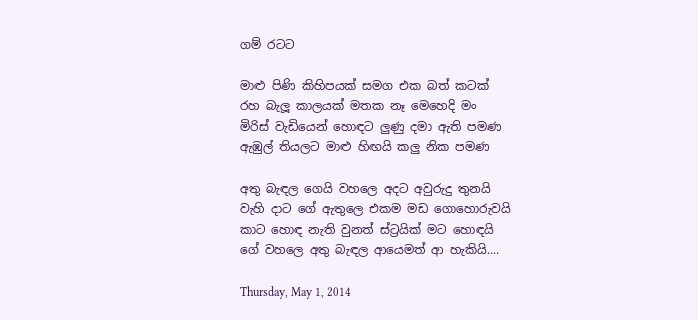ගම් රටට

මාළු පිණි කිහිපයක් සමග එක බත් කටක්
රහ බැලූ කාලයක් මතක නෑ මෙහෙදි මං
මිරිස් වැඩියෙන් හොඳට ලුණු දමා ඇති පමණ
ඇඹුල් තියලට මාළු හිඟයි කලු නික පමණ

අතු බැඳල ගෙයි වහලෙ අදට අවුරුදු තුනයි
වැහි දාට ගේ ඇතුලෙ එකම මඩ ගොහොරුවයි
කාට හොඳ නැති වුනත් ස්ට්‍රයික් මට හොඳයි
ගේ වහලෙ අතු බැඳල ආයෙමත් ආ හැකියි....

Thursday, May 1, 2014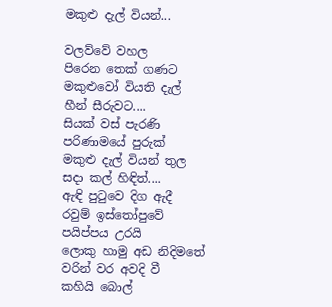මකුළු දැල් වියන්...

වලව්වේ වහල
පිරෙන තෙක් ගණට
මකුළුවෝ වියති දැල්
හීන් සීරුවට....
සියක් වස් පැරණි
පරිණාමයේ පුරුක්
මකුළු දැල් වියන් තුල
සදා කල් හිඳිත්....
ඇඳි පු‍ටුවෙ දිග ඇදී
රවුම් ඉස්තෝපුවේ
පයිප්පය උරයි
ලොකු හාමු අඩ නිදිමතේ
වරින් වර අවදි වී
කහියි බොල්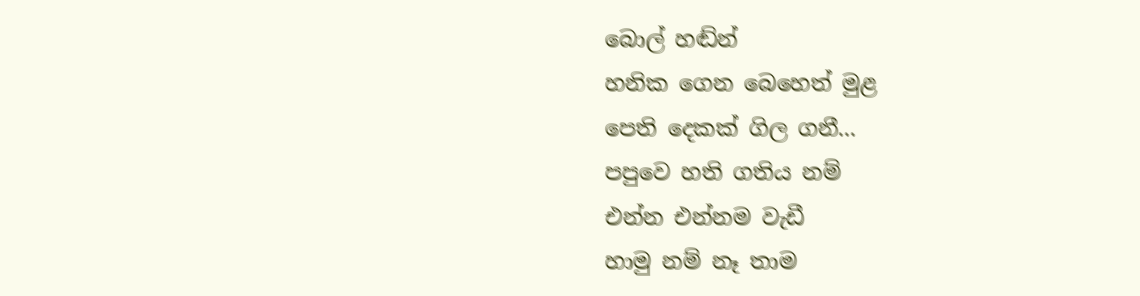බොල් හඬ්න්
හනික ගෙන බෙහෙත් මුළ
පෙති දෙකක් ගිල ගනී...
පපුවෙ හති ගතිය නම්
එන්න එන්නම වැඩී
හාමු නම් නෑ තාම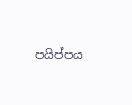පයිප්පය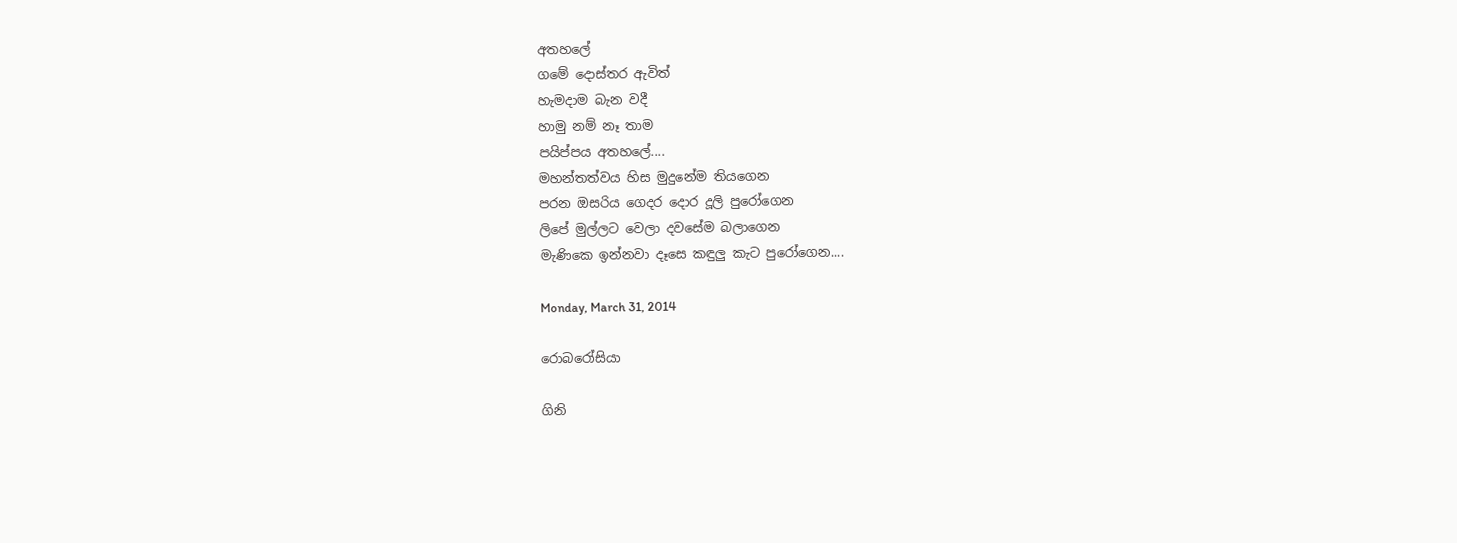අතහලේ
ගමේ දොස්තර ඇවිත්
හැමදාම බැන වදී
හාමු නම් නෑ තාම
පයිප්පය අතහලේ....
මහන්තත්වය හිස මුදුනේම තියගෙන
පරන ඔසරිය ගෙදර දොර දූලි පුරෝගෙන
ලිපේ මුල්ලට වෙලා දවසේම බලාගෙන
මැණිකෙ ඉන්නවා දෑසෙ කඳුලු කැට පුරෝගෙන....

Monday, March 31, 2014

රොබරෝසියා

ගිනි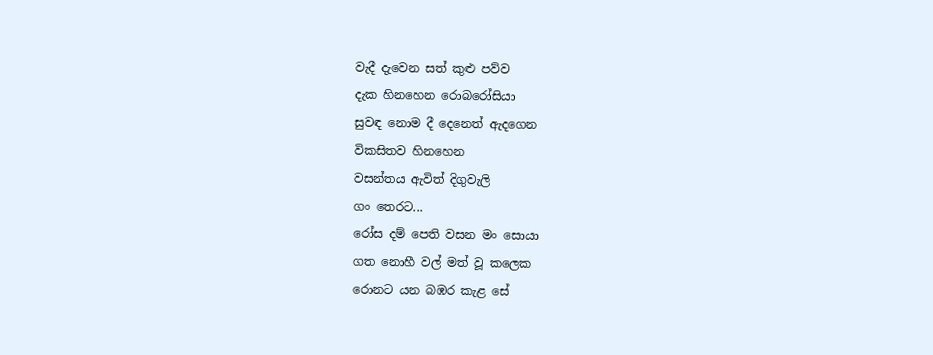වැදී දැවෙන සත් කුළු පව්ව
දැක හිනහෙන රොබරෝසියා
සුවඳ නොම දී දෙනෙත් ඇදගෙන
විකසිතව හිනහෙන
වසන්තය ඇවිත් දිගුවැලි
ගං තෙරට...
රෝස දම් පෙති වසන මං සොයා
ගත නොහී වල් මත් වූ කලෙක
රොනට යන බඹර කැළ සේ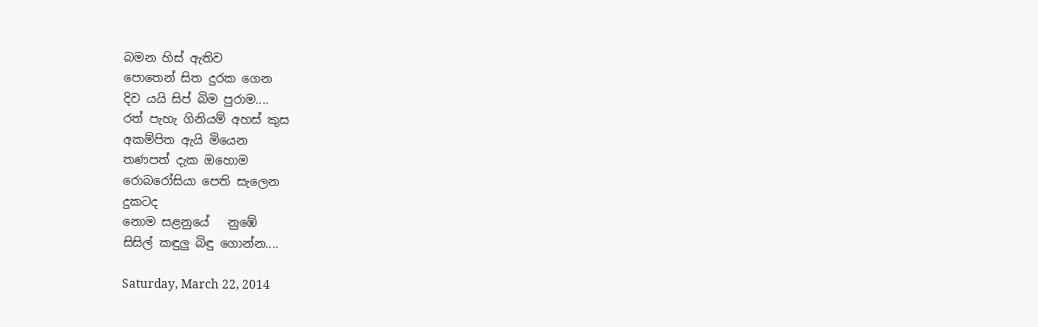බමන හිස් ඇතිව
පොතෙන් සිත දුරක ගෙන
දිව යයි සිප් බිම පුරාම....
රත් පැහැ ගිනියම් අහස් කුස
අකම්පිත ඇයි මියෙන
තණපත් දැක ඔහොම
රොබරෝසියා පෙති සැලෙන
දුකටද
නොම සළනුයේ   නුඹේ
සිසිල් කඳුලු බිඳු ගොන්න....

Saturday, March 22, 2014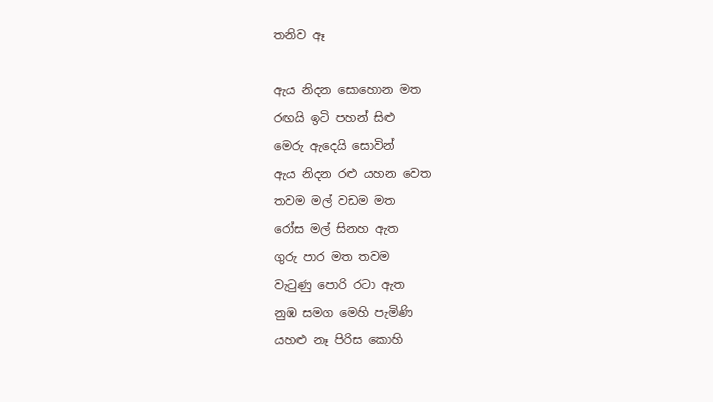තනිව ඈ

ඇය නිදන සොහොන මත
රඟයි ඉටි පහන් සිළු
මෙරු ඇදෙයි සොවින්
ඇය නිදන රළු යහන වෙත
තවම මල් වඩම මත
රෝස මල් සිනහ ඇත
ගුරු පාර මත තවම
වැ‍ටුණු පොරි රටා ඇත
නුඹ සමග මෙහි පැමිණි
යහළු නෑ පිරිස කොහි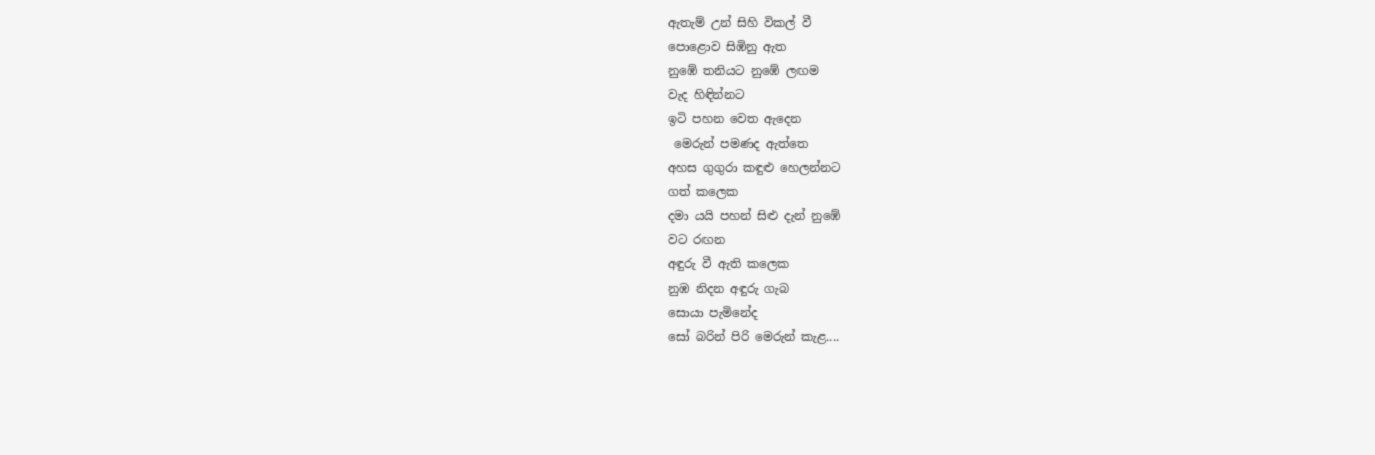ඇතැම් උන් සිහි විකල් වී
පොළොව සිඹිනු ඇත
නුඹේ තනියට නුඹේ ලඟම
වැද හිඳින්නට
ඉටි පහන වෙත ඇදෙන
 මෙරුන් පමණද ඇත්තෙ
අහස ගුගුරා කඳුළු හෙලන්නට
ගත් කලෙක
දමා යයි පහන් සිළු දැන් නුඹේ
වට රඟන
අඳුරු වී ඇති කලෙක
නුඹ නිදන අඳුරු ගැබ
සොයා පැමිනේද
සෝ බරින් පිරි මෙරුන් කැළ....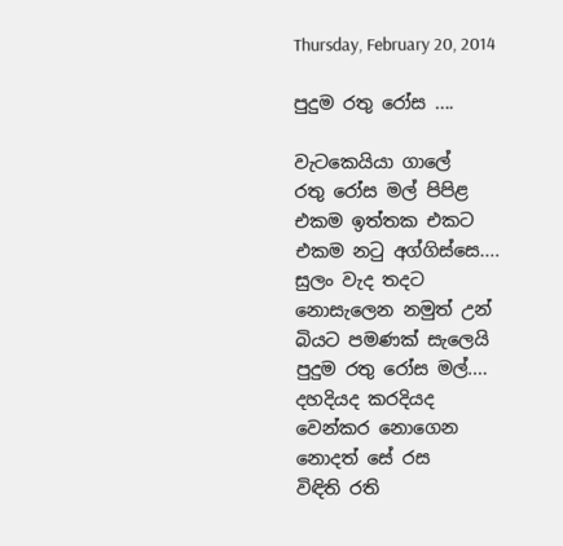Thursday, February 20, 2014

පුදුම රතු රෝස ....

වැටකෙයියා ගාලේ
රතු රෝස මල් පිපිළ
එකම ඉත්තක එකට
එකම න‍ටු අග්ගිස්සෙ....
සුලං වැද තදට
නොසැලෙන නමුත් උන්
බියට පමණක් සැලෙයි
පුදුම රතු රෝස මල්....
දහදියද කරදියද
වෙන්කර නොගෙන
නොදත් සේ රස
විඳිති රති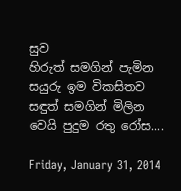සුව
හිරුත් සමගින් පැමින
සයුරු ඉම විකසිතව
සඳුත් සමගින් මිලින
වෙයි පුදුම රතු රෝස....

Friday, January 31, 2014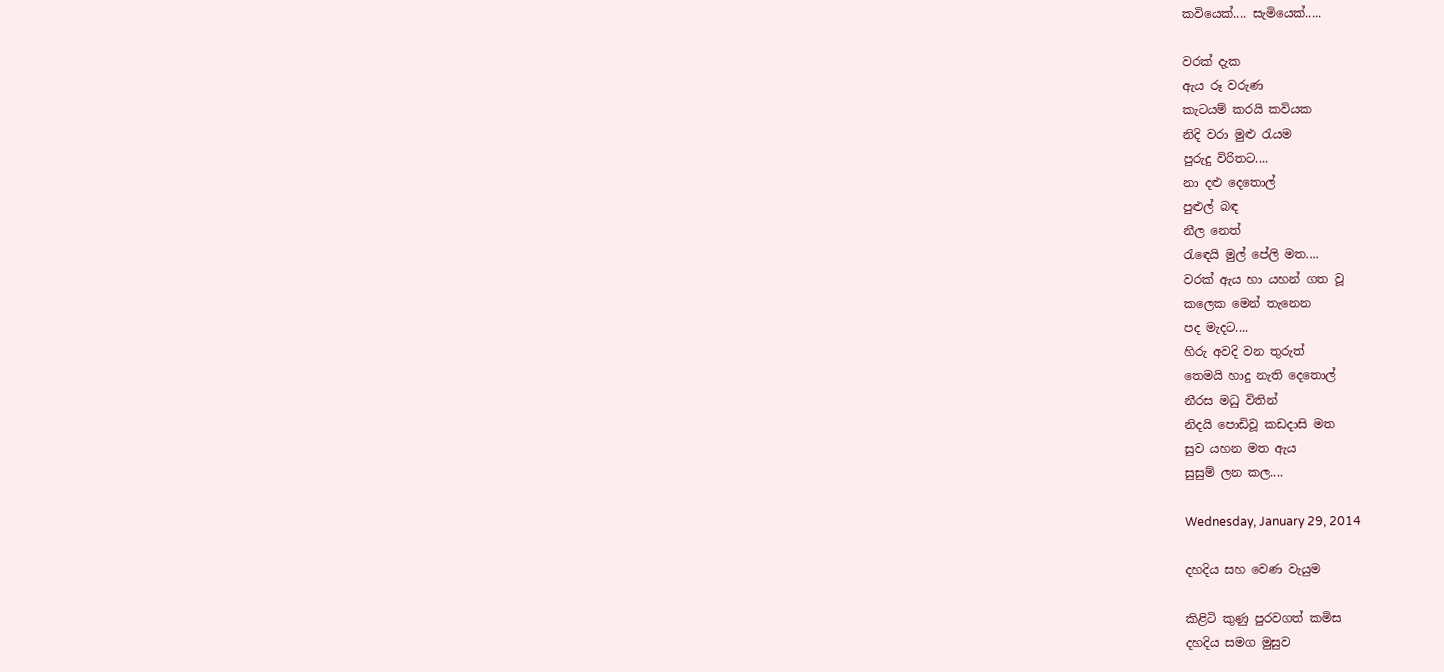කවියෙක්.... සැමියෙක්.....

වරක් දැක
ඇය රූ වරුණ
කැටයම් කරයි කවියක
නිදි වරා මුළු ‍රැයම
පුරුදු විරිතට....
නා දළු දෙතොල්
පුළුල් බඳ
නීල නෙත්
රැ‍ඳෙයි මුල් පේලි මත....
වරක් ඇය හා යහන් ගත වූ
කලෙක මෙන් තැනෙන
පද මැදට....
හිරු අවදි වන තුරුත්
තෙමයි හාදු නැති දෙතොල්
නීරස මධු විතින්
නිදයි පොඩිවූ කඩදාසි මත
සුව යහන මත ඇය
සුසුම් ලන කල....

Wednesday, January 29, 2014

දහදිය සහ වෙණ වැයුම

කිළිටි කුණු පුරවගත් කමිස
දහදිය සමග මුසුව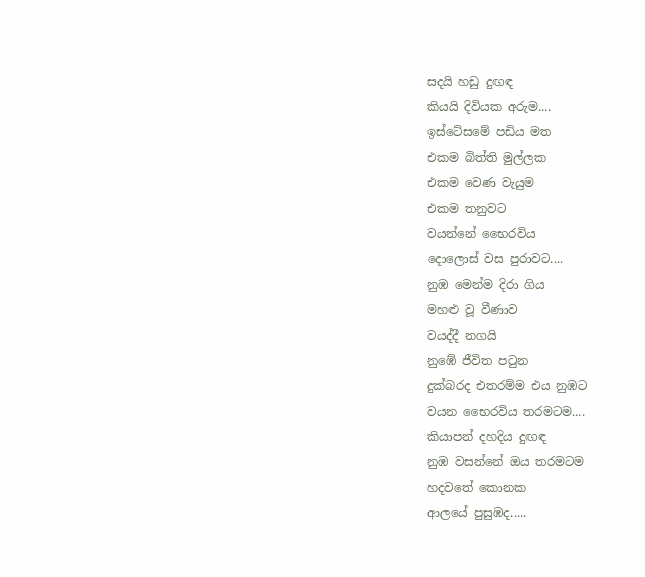සදයි හඩු දුඟඳ
කියයි දිවියක අරුම....
ඉස්ටේසමේ පඩිය මත
එකම බිත්ති මුල්ලක
එකම වෙණ වැයුම
එකම තනුවට
වයන්නේ භෛරවිය
දොලොස් වස පුරාවට....
නුඹ මෙන්ම දිරා ගිය
මහළු වූ වීණාව
වයද්දී නගයි
නුඹේ ජීවිත ප‍ටුන
දුක්බරද එතරම්ම එය නුඹට
වයන භෛරවිය තරමටම....
කියාපන් දහදිය දුඟඳ
නුඹ වසන්නේ ඔය තරමටම
හදවතේ කොනක
ආලයේ පුසුඹද.....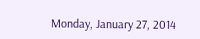Monday, January 27, 2014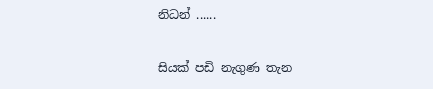නිධන් ......

සියක් පඩි නැගුණ තැන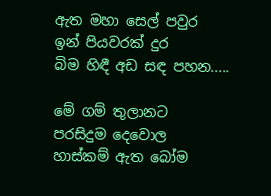ඇත මහා සෙල් පවුර
ඉන් පියවරක් දුර
බිම හිඳී අඩ සඳ පහන.....

මේ ගම් තුලානට
පරසිදුම දෙවොල
හාස්කම් ඇත බෝම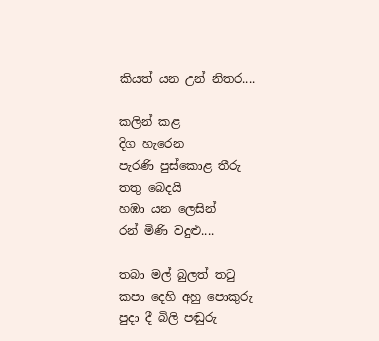කියත් යන උන් නිතර....

කලින් කළ
දිග හැරෙන
පැරණි පුස්කොළ තීරු
තතු බෙදයි
හඹා යන ලෙසින්
රන් මිණි වදුළු....

තබා මල් බුලත් ත‍ටු
කපා දෙහි අහු පොකුරු
පුදා දී බිලි පඬුරු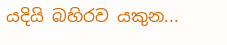යදියි බහිරව යකුන...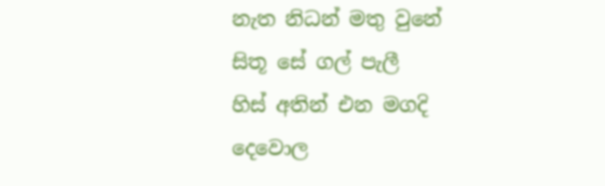නැත නිධන් මතු වුනේ
සිතූ සේ ගල් පැලී
හිස් අතින් එන මගදි
දෙවොල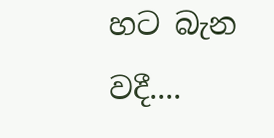හට බැන වදී....